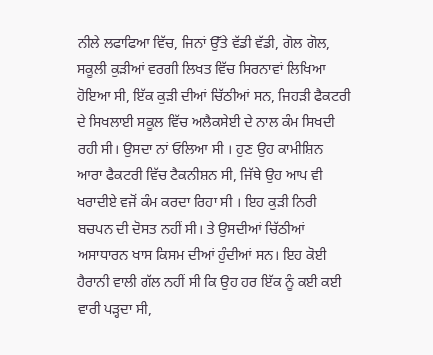ਨੀਲੇ ਲਫਾਫਿਆ ਵਿੱਚ, ਜਿਨਾਂ ਉੱਤੇ ਵੱਡੀ ਵੱਡੀ, ਗੋਲ ਗੋਲ, ਸਕੂਲੀ ਕੁੜੀਆਂ ਵਰਗੀ ਲਿਖਤ ਵਿੱਚ ਸਿਰਨਾਵਾਂ ਲਿਖਿਆ ਹੋਇਆ ਸੀ, ਇੱਕ ਕੁੜੀ ਦੀਆਂ ਚਿੱਠੀਆਂ ਸਨ, ਜਿਹੜੀ ਫੈਕਟਰੀ ਦੇ ਸਿਖਲਾਈ ਸਕੂਲ ਵਿੱਚ ਅਲੈਕਸੇਈ ਦੇ ਨਾਲ ਕੰਮ ਸਿਖਦੀ ਰਹੀ ਸੀ। ਉਸਦਾ ਨਾਂ ਓਲਿਆ ਸੀ । ਹੁਣ ਉਹ ਕਾਮੀਸ਼ਿਨ ਆਰਾ ਫੈਕਟਰੀ ਵਿੱਚ ਟੈਕਨੀਸ਼ਨ ਸੀ, ਜਿੱਥੇ ਉਹ ਆਪ ਵੀ ਖਰਾਦੀਏ ਵਜੋਂ ਕੰਮ ਕਰਦਾ ਰਿਹਾ ਸੀ । ਇਹ ਕੁੜੀ ਨਿਰੀ ਬਚਪਨ ਦੀ ਦੋਸਤ ਨਹੀਂ ਸੀ। ਤੇ ਉਸਦੀਆਂ ਚਿੱਠੀਆਂ ਅਸਾਧਾਰਨ ਖਾਸ ਕਿਸਮ ਦੀਆਂ ਹੁੰਦੀਆਂ ਸਨ। ਇਹ ਕੋਈ ਹੈਰਾਨੀ ਵਾਲੀ ਗੱਲ ਨਹੀਂ ਸੀ ਕਿ ਉਹ ਹਰ ਇੱਕ ਨੂੰ ਕਈ ਕਈ ਵਾਰੀ ਪੜ੍ਹਦਾ ਸੀ,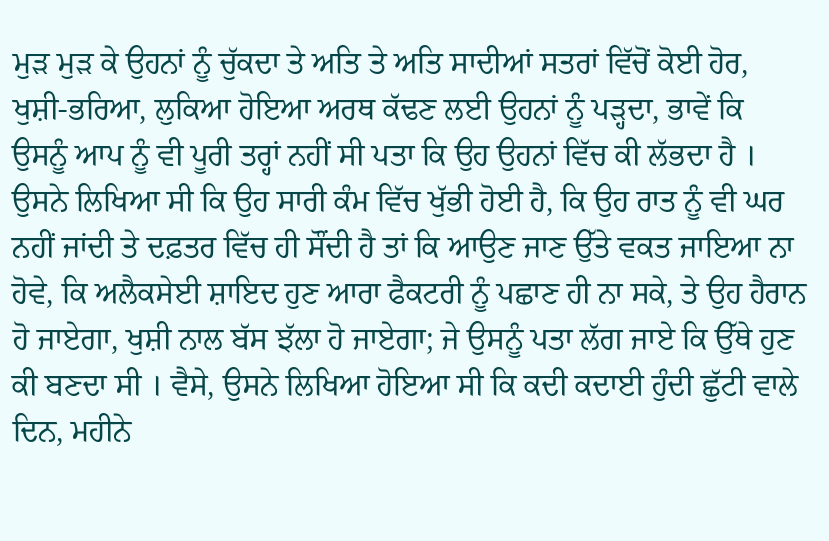ਮੁੜ ਮੁੜ ਕੇ ਉਹਨਾਂ ਨੂੰ ਚੁੱਕਦਾ ਤੇ ਅਤਿ ਤੇ ਅਤਿ ਸਾਦੀਆਂ ਸਤਰਾਂ ਵਿੱਚੋਂ ਕੋਈ ਹੋਰ, ਖੁਸ਼ੀ-ਭਰਿਆ, ਲੁਕਿਆ ਹੋਇਆ ਅਰਥ ਕੱਢਣ ਲਈ ਉਹਨਾਂ ਨੂੰ ਪੜ੍ਹਦਾ, ਭਾਵੇਂ ਕਿ ਉਸਨੂੰ ਆਪ ਨੂੰ ਵੀ ਪੂਰੀ ਤਰ੍ਹਾਂ ਨਹੀਂ ਸੀ ਪਤਾ ਕਿ ਉਹ ਉਹਨਾਂ ਵਿੱਚ ਕੀ ਲੱਭਦਾ ਹੈ ।
ਉਸਨੇ ਲਿਖਿਆ ਸੀ ਕਿ ਉਹ ਸਾਰੀ ਕੰਮ ਵਿੱਚ ਖੁੱਭੀ ਹੋਈ ਹੈ, ਕਿ ਉਹ ਰਾਤ ਨੂੰ ਵੀ ਘਰ ਨਹੀਂ ਜਾਂਦੀ ਤੇ ਦਫ਼ਤਰ ਵਿੱਚ ਹੀ ਸੌਂਦੀ ਹੈ ਤਾਂ ਕਿ ਆਉਣ ਜਾਣ ਉੱਤੇ ਵਕਤ ਜਾਇਆ ਨਾ ਹੋਵੇ, ਕਿ ਅਲੈਕਸੇਈ ਸ਼ਾਇਦ ਹੁਣ ਆਰਾ ਫੈਕਟਰੀ ਨੂੰ ਪਛਾਣ ਹੀ ਨਾ ਸਕੇ, ਤੇ ਉਹ ਹੈਰਾਨ ਹੋ ਜਾਏਗਾ, ਖੁਸ਼ੀ ਨਾਲ ਬੱਸ ਝੱਲਾ ਹੋ ਜਾਏਗਾ; ਜੇ ਉਸਨੂੰ ਪਤਾ ਲੱਗ ਜਾਏ ਕਿ ਉੱਥੇ ਹੁਣ ਕੀ ਬਣਦਾ ਸੀ । ਵੈਸੇ, ਉਸਨੇ ਲਿਖਿਆ ਹੋਇਆ ਸੀ ਕਿ ਕਦੀ ਕਦਾਈ ਹੁੰਦੀ ਛੁੱਟੀ ਵਾਲੇ ਦਿਨ, ਮਹੀਨੇ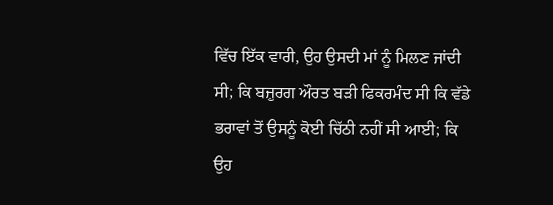ਵਿੱਚ ਇੱਕ ਵਾਰੀ, ਉਹ ਉਸਦੀ ਮਾਂ ਨੂੰ ਮਿਲਣ ਜਾਂਦੀ ਸੀ; ਕਿ ਬਜ਼ੁਰਗ ਔਰਤ ਬੜੀ ਫਿਕਰਮੰਦ ਸੀ ਕਿ ਵੱਡੇ ਭਰਾਵਾਂ ਤੋਂ ਉਸਨੂੰ ਕੋਈ ਚਿੱਠੀ ਨਹੀਂ ਸੀ ਆਈ; ਕਿ ਉਹ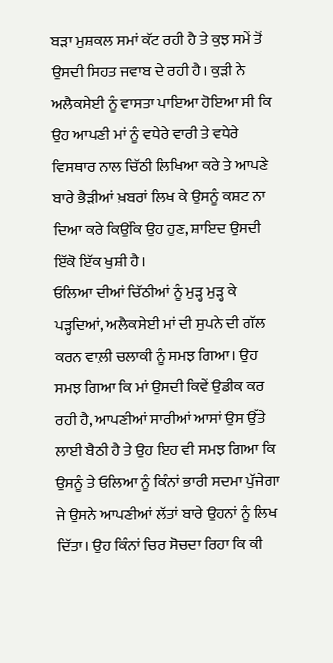ਬੜਾ ਮੁਸ਼ਕਲ ਸਮਾਂ ਕੱਟ ਰਹੀ ਹੈ ਤੇ ਕੁਝ ਸਮੇਂ ਤੋਂ ਉਸਦੀ ਸਿਹਤ ਜਵਾਬ ਦੇ ਰਹੀ ਹੈ। ਕੁੜੀ ਨੇ ਅਲੈਕਸੇਈ ਨੂੰ ਵਾਸਤਾ ਪਾਇਆ ਹੋਇਆ ਸੀ ਕਿ ਉਹ ਆਪਣੀ ਮਾਂ ਨੂੰ ਵਧੇਰੇ ਵਾਰੀ ਤੇ ਵਧੇਰੇ ਵਿਸਥਾਰ ਨਾਲ ਚਿੱਠੀ ਲਿਖਿਆ ਕਰੇ ਤੇ ਆਪਣੇ ਬਾਰੇ ਭੈੜੀਆਂ ਖ਼ਬਰਾਂ ਲਿਖ ਕੇ ਉਸਨੂੰ ਕਸ਼ਟ ਨਾ ਦਿਆ ਕਰੇ ਕਿਉਂਕਿ ਉਹ ਹੁਣ, ਸ਼ਾਇਦ ਉਸਦੀ ਇੱਕੋ ਇੱਕ ਖੁਸ਼ੀ ਹੈ।
ਓਲਿਆ ਦੀਆਂ ਚਿੱਠੀਆਂ ਨੂੰ ਮੁੜ੍ਹ ਮੁੜ੍ਹ ਕੇ ਪੜ੍ਹਦਿਆਂ, ਅਲੈਕਸੇਈ ਮਾਂ ਦੀ ਸੁਪਨੇ ਦੀ ਗੱਲ ਕਰਨ ਵਾਲ਼ੀ ਚਲਾਕੀ ਨੂੰ ਸਮਝ ਗਿਆ। ਉਹ ਸਮਝ ਗਿਆ ਕਿ ਮਾਂ ਉਸਦੀ ਕਿਵੇਂ ਉਡੀਕ ਕਰ ਰਹੀ ਹੈ, ਆਪਣੀਆਂ ਸਾਰੀਆਂ ਆਸਾਂ ਉਸ ਉੱਤੇ ਲਾਈ ਬੈਠੀ ਹੈ ਤੇ ਉਹ ਇਹ ਵੀ ਸਮਝ ਗਿਆ ਕਿ ਉਸਨੂੰ ਤੇ ਓਲਿਆ ਨੂੰ ਕਿੰਨਾਂ ਭਾਰੀ ਸਦਮਾ ਪੁੱਜੇਗਾ ਜੇ ਉਸਨੇ ਆਪਣੀਆਂ ਲੱਤਾਂ ਬਾਰੇ ਉਹਨਾਂ ਨੂੰ ਲਿਖ ਦਿੱਤਾ। ਉਹ ਕਿੰਨਾਂ ਚਿਰ ਸੋਚਦਾ ਰਿਹਾ ਕਿ ਕੀ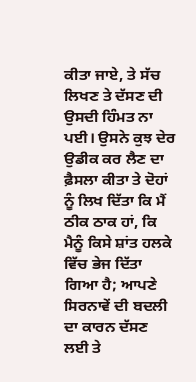ਕੀਤਾ ਜਾਏ, ਤੇ ਸੱਚ ਲਿਖਣ ਤੇ ਦੱਸਣ ਦੀ ਉਸਦੀ ਹਿੰਮਤ ਨਾ ਪਈ। ਉਸਨੇ ਕੁਝ ਦੇਰ ਉਡੀਕ ਕਰ ਲੈਣ ਦਾ ਫ਼ੈਸਲਾ ਕੀਤਾ ਤੇ ਦੋਹਾਂ ਨੂੰ ਲਿਖ ਦਿੱਤਾ ਕਿ ਮੈਂ ਠੀਕ ਠਾਕ ਹਾਂ, ਕਿ ਮੈਨੂੰ ਕਿਸੇ ਸ਼ਾਂਤ ਹਲਕੇ ਵਿੱਚ ਭੇਜ ਦਿੱਤਾ ਗਿਆ ਹੈ; ਆਪਣੇ ਸਿਰਨਾਵੇਂ ਦੀ ਬਦਲੀ ਦਾ ਕਾਰਨ ਦੱਸਣ ਲਈ ਤੇ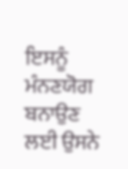ਇਸਨੂੰ ਮੰਨਣਯੋਗ ਬਨਾਉਣ ਲਈ ਉਸਨੇ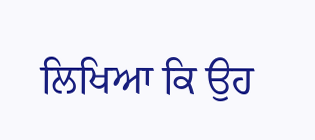ਲਿਖਿਆ ਕਿ ਉਹ